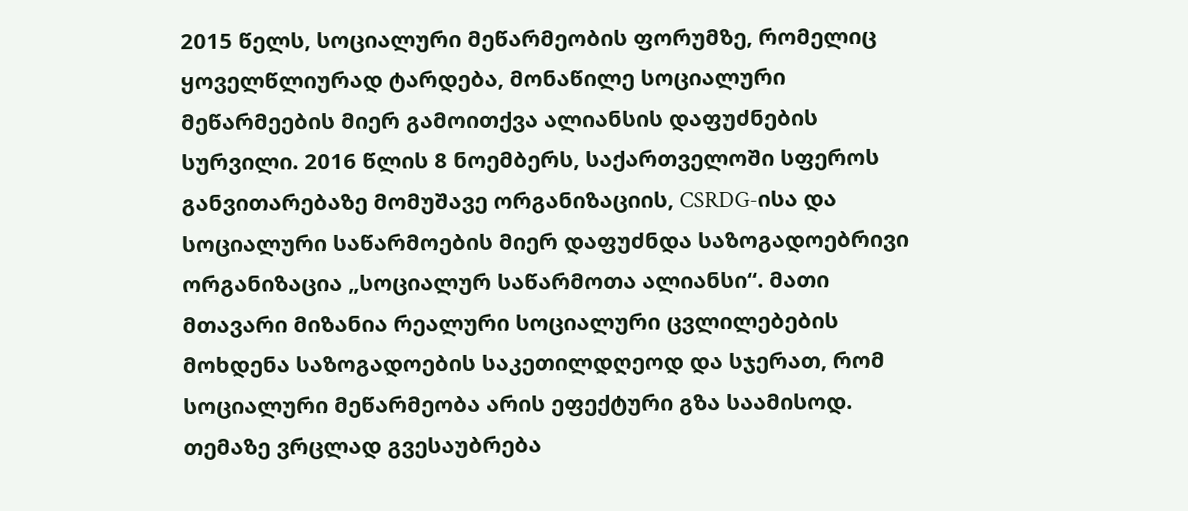2015 წელს, სოციალური მეწარმეობის ფორუმზე, რომელიც ყოველწლიურად ტარდება, მონაწილე სოციალური მეწარმეების მიერ გამოითქვა ალიანსის დაფუძნების სურვილი. 2016 წლის 8 ნოემბერს, საქართველოში სფეროს განვითარებაზე მომუშავე ორგანიზაციის, CSRDG-ისა და სოციალური საწარმოების მიერ დაფუძნდა საზოგადოებრივი ორგანიზაცია „სოციალურ საწარმოთა ალიანსი“. მათი მთავარი მიზანია რეალური სოციალური ცვლილებების მოხდენა საზოგადოების საკეთილდღეოდ და სჯერათ, რომ სოციალური მეწარმეობა არის ეფექტური გზა საამისოდ. თემაზე ვრცლად გვესაუბრება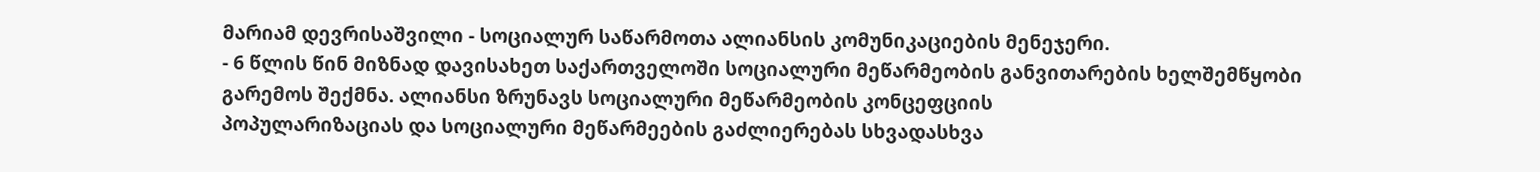მარიამ დევრისაშვილი - სოციალურ საწარმოთა ალიანსის კომუნიკაციების მენეჯერი.
- 6 წლის წინ მიზნად დავისახეთ საქართველოში სოციალური მეწარმეობის განვითარების ხელშემწყობი გარემოს შექმნა. ალიანსი ზრუნავს სოციალური მეწარმეობის კონცეფციის
პოპულარიზაციას და სოციალური მეწარმეების გაძლიერებას სხვადასხვა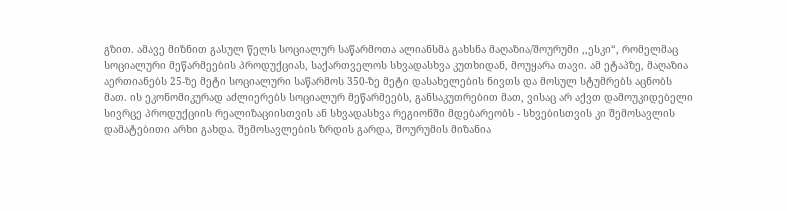გზით. ამავე მიზნით გასულ წელს სოციალურ საწარმოთა ალიანსმა გახსნა მაღაზია/შოურუმი ,,ესკი“, რომელმაც სოციალური მეწარმეების პროდუქციას, საქართველოს სხვადასხვა კუთხიდან, მოუყარა თავი. ამ ეტაპზე, მაღაზია აერთიანებს 25-ზე მეტი სოციალური საწარმოს 350-ზე მეტი დასახელების ნივთს და მოსულ სტუმრებს აცნობს მათ. ის ეკონომიკურად აძლიერებს სოციალურ მეწარმეებს, განსაკუთრებით მათ, ვისაც არ აქვთ დამოუკიდებელი სივრცე პროდუქციის რეალიზაციისთვის ან სხვადასხვა რეგიონში მდებარეობს - სხვებისთვის კი შემოსავლის დამატებითი არხი გახდა. შემოსავლების ზრდის გარდა, შოურუმის მიზანია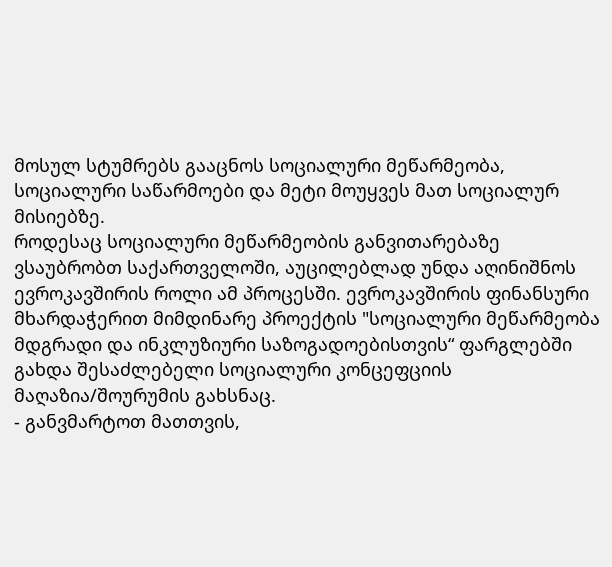მოსულ სტუმრებს გააცნოს სოციალური მეწარმეობა, სოციალური საწარმოები და მეტი მოუყვეს მათ სოციალურ მისიებზე.
როდესაც სოციალური მეწარმეობის განვითარებაზე ვსაუბრობთ საქართველოში, აუცილებლად უნდა აღინიშნოს ევროკავშირის როლი ამ პროცესში. ევროკავშირის ფინანსური მხარდაჭერით მიმდინარე პროექტის "სოციალური მეწარმეობა მდგრადი და ინკლუზიური საზოგადოებისთვის“ ფარგლებში გახდა შესაძლებელი სოციალური კონცეფციის მაღაზია/შოურუმის გახსნაც.
- განვმარტოთ მათთვის,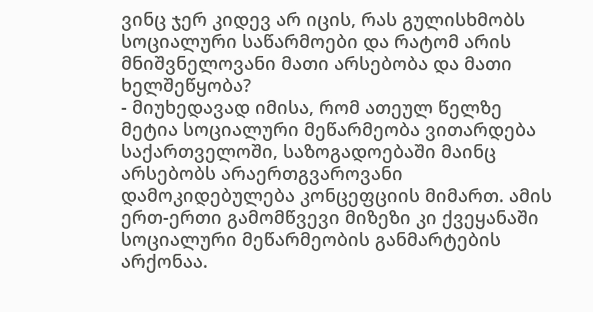ვინც ჯერ კიდევ არ იცის, რას გულისხმობს სოციალური საწარმოები და რატომ არის მნიშვნელოვანი მათი არსებობა და მათი ხელშეწყობა?
- მიუხედავად იმისა, რომ ათეულ წელზე მეტია სოციალური მეწარმეობა ვითარდება საქართველოში, საზოგადოებაში მაინც არსებობს არაერთგვაროვანი დამოკიდებულება კონცეფციის მიმართ. ამის ერთ-ერთი გამომწვევი მიზეზი კი ქვეყანაში სოციალური მეწარმეობის განმარტების არქონაა.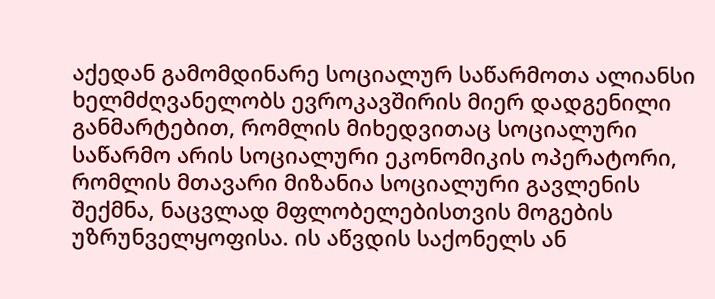აქედან გამომდინარე სოციალურ საწარმოთა ალიანსი ხელმძღვანელობს ევროკავშირის მიერ დადგენილი განმარტებით, რომლის მიხედვითაც სოციალური საწარმო არის სოციალური ეკონომიკის ოპერატორი, რომლის მთავარი მიზანია სოციალური გავლენის შექმნა, ნაცვლად მფლობელებისთვის მოგების უზრუნველყოფისა. ის აწვდის საქონელს ან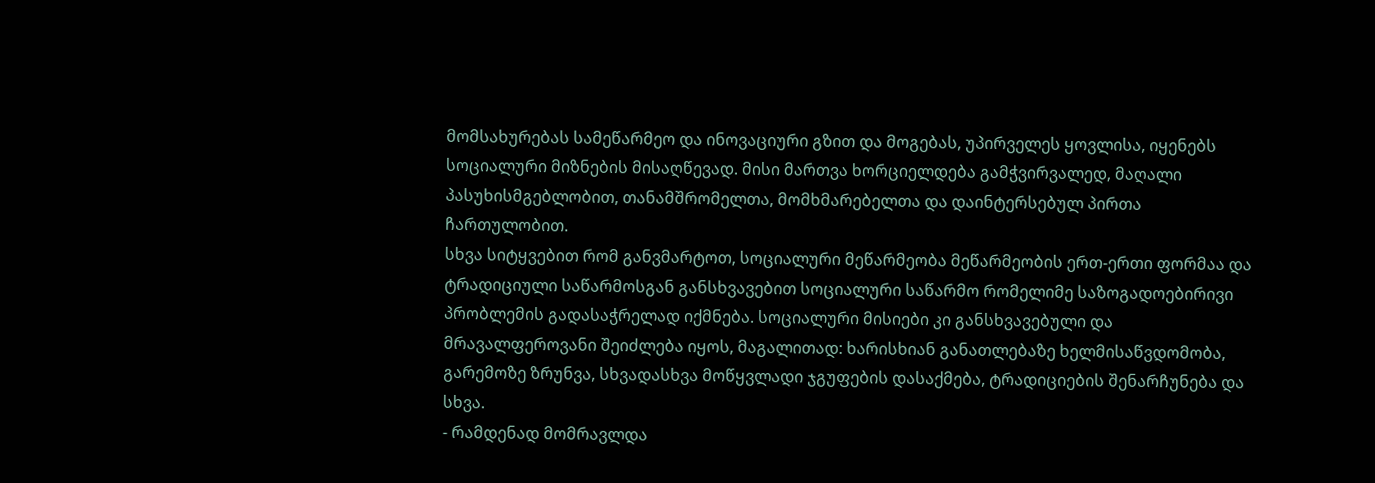მომსახურებას სამეწარმეო და ინოვაციური გზით და მოგებას, უპირველეს ყოვლისა, იყენებს სოციალური მიზნების მისაღწევად. მისი მართვა ხორციელდება გამჭვირვალედ, მაღალი პასუხისმგებლობით, თანამშრომელთა, მომხმარებელთა და დაინტერსებულ პირთა ჩართულობით.
სხვა სიტყვებით რომ განვმარტოთ, სოციალური მეწარმეობა მეწარმეობის ერთ-ერთი ფორმაა და ტრადიციული საწარმოსგან განსხვავებით სოციალური საწარმო რომელიმე საზოგადოებირივი პრობლემის გადასაჭრელად იქმნება. სოციალური მისიები კი განსხვავებული და მრავალფეროვანი შეიძლება იყოს, მაგალითად: ხარისხიან განათლებაზე ხელმისაწვდომობა, გარემოზე ზრუნვა, სხვადასხვა მოწყვლადი ჯგუფების დასაქმება, ტრადიციების შენარჩუნება და სხვა.
- რამდენად მომრავლდა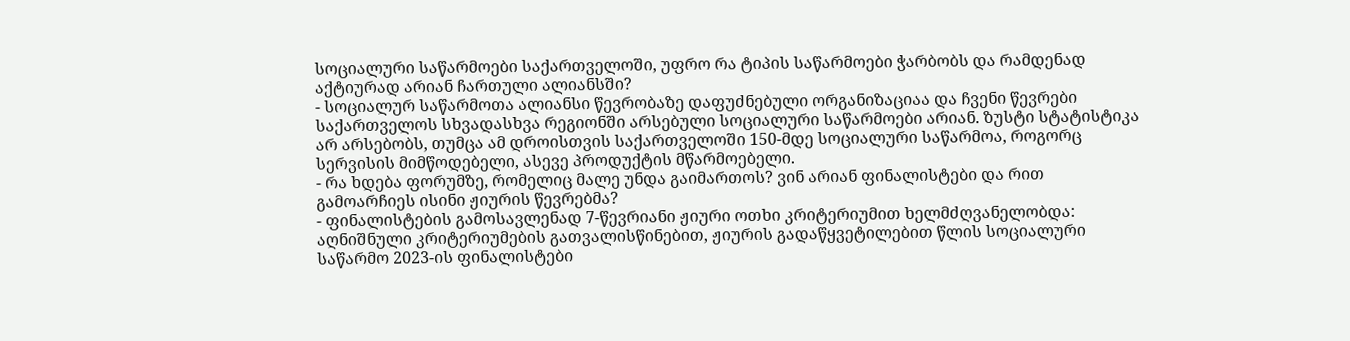სოციალური საწარმოები საქართველოში, უფრო რა ტიპის საწარმოები ჭარბობს და რამდენად აქტიურად არიან ჩართული ალიანსში?
- სოციალურ საწარმოთა ალიანსი წევრობაზე დაფუძნებული ორგანიზაციაა და ჩვენი წევრები საქართველოს სხვადასხვა რეგიონში არსებული სოციალური საწარმოები არიან. ზუსტი სტატისტიკა არ არსებობს, თუმცა ამ დროისთვის საქართველოში 150-მდე სოციალური საწარმოა, როგორც სერვისის მიმწოდებელი, ასევე პროდუქტის მწარმოებელი.
- რა ხდება ფორუმზე, რომელიც მალე უნდა გაიმართოს? ვინ არიან ფინალისტები და რით გამოარჩიეს ისინი ჟიურის წევრებმა?
- ფინალისტების გამოსავლენად 7-წევრიანი ჟიური ოთხი კრიტერიუმით ხელმძღვანელობდა:
აღნიშნული კრიტერიუმების გათვალისწინებით, ჟიურის გადაწყვეტილებით წლის სოციალური საწარმო 2023-ის ფინალისტები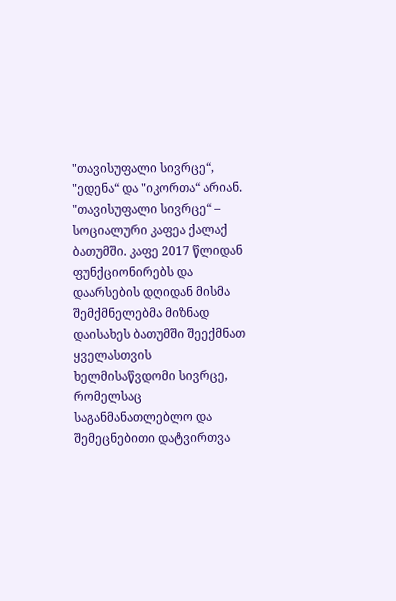"თავისუფალი სივრცე“, "ედენა“ და "იკორთა“ არიან.
"თავისუფალი სივრცე“ – სოციალური კაფეა ქალაქ ბათუმში. კაფე 2017 წლიდან ფუნქციონირებს და დაარსების დღიდან მისმა შემქმნელებმა მიზნად დაისახეს ბათუმში შეექმნათ ყველასთვის ხელმისაწვდომი სივრცე, რომელსაც საგანმანათლებლო და შემეცნებითი დატვირთვა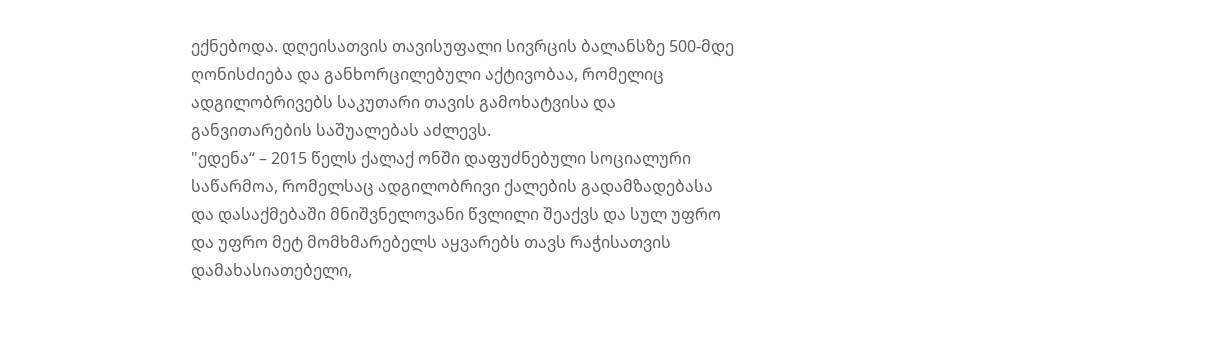ექნებოდა. დღეისათვის თავისუფალი სივრცის ბალანსზე 500-მდე ღონისძიება და განხორცილებული აქტივობაა, რომელიც ადგილობრივებს საკუთარი თავის გამოხატვისა და განვითარების საშუალებას აძლევს.
"ედენა“ – 2015 წელს ქალაქ ონში დაფუძნებული სოციალური საწარმოა, რომელსაც ადგილობრივი ქალების გადამზადებასა და დასაქმებაში მნიშვნელოვანი წვლილი შეაქვს და სულ უფრო და უფრო მეტ მომხმარებელს აყვარებს თავს რაჭისათვის დამახასიათებელი,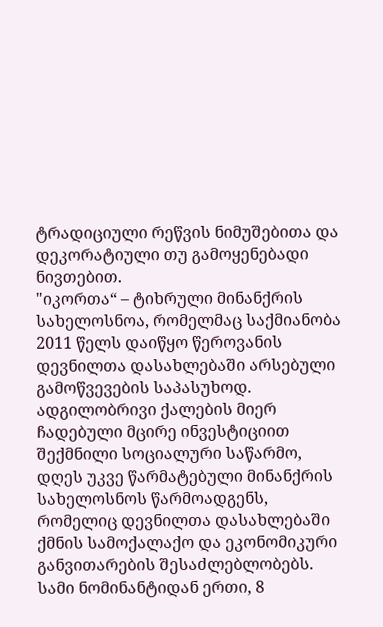ტრადიციული რეწვის ნიმუშებითა და დეკორატიული თუ გამოყენებადი ნივთებით.
"იკორთა“ – ტიხრული მინანქრის სახელოსნოა, რომელმაც საქმიანობა 2011 წელს დაიწყო წეროვანის დევნილთა დასახლებაში არსებული გამოწვევების საპასუხოდ. ადგილობრივი ქალების მიერ ჩადებული მცირე ინვესტიციით შექმნილი სოციალური საწარმო, დღეს უკვე წარმატებული მინანქრის სახელოსნოს წარმოადგენს, რომელიც დევნილთა დასახლებაში ქმნის სამოქალაქო და ეკონომიკური განვითარების შესაძლებლობებს.
სამი ნომინანტიდან ერთი, 8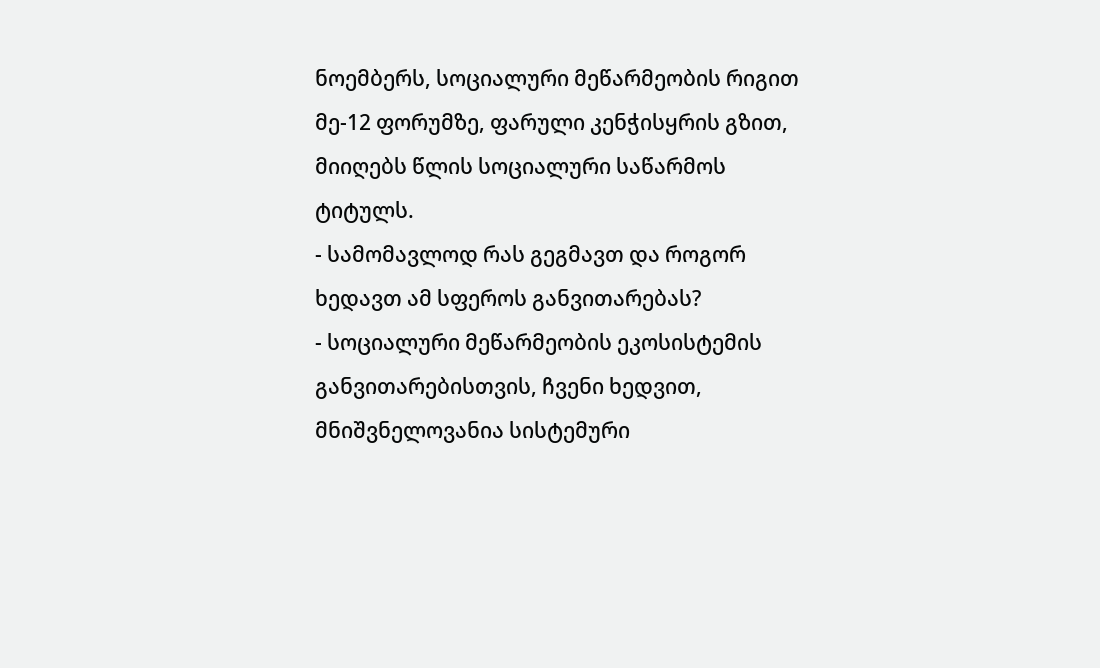ნოემბერს, სოციალური მეწარმეობის რიგით მე-12 ფორუმზე, ფარული კენჭისყრის გზით, მიიღებს წლის სოციალური საწარმოს ტიტულს.
- სამომავლოდ რას გეგმავთ და როგორ ხედავთ ამ სფეროს განვითარებას?
- სოციალური მეწარმეობის ეკოსისტემის განვითარებისთვის, ჩვენი ხედვით, მნიშვნელოვანია სისტემური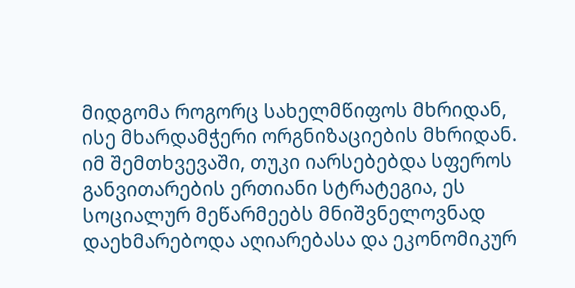მიდგომა როგორც სახელმწიფოს მხრიდან, ისე მხარდამჭერი ორგნიზაციების მხრიდან. იმ შემთხვევაში, თუკი იარსებებდა სფეროს განვითარების ერთიანი სტრატეგია, ეს სოციალურ მეწარმეებს მნიშვნელოვნად დაეხმარებოდა აღიარებასა და ეკონომიკურ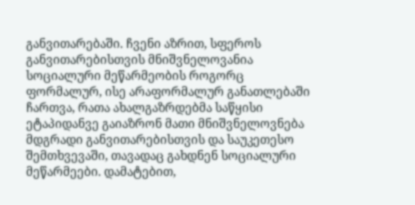განვითარებაში. ჩვენი აზრით, სფეროს განვითარებისთვის მნიშვნელოვანია სოციალური მეწარმეობის როგორც ფორმალურ, ისე არაფორმალურ განათლებაში ჩართვა, რათა ახალგაზრდებმა საწყისი ეტაპიდანვე გაიაზრონ მათი მნიშვნელოვნება მდგრადი განვითარებისთვის და საუკეთესო შემთხვევაში, თავადაც გახდნენ სოციალური მეწარმეები. დამატებით,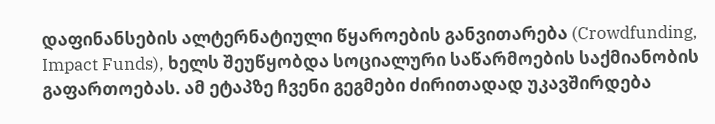დაფინანსების ალტერნატიული წყაროების განვითარება (Crowdfunding, Impact Funds), ხელს შეუწყობდა სოციალური საწარმოების საქმიანობის გაფართოებას. ამ ეტაპზე ჩვენი გეგმები ძირითადად უკავშირდება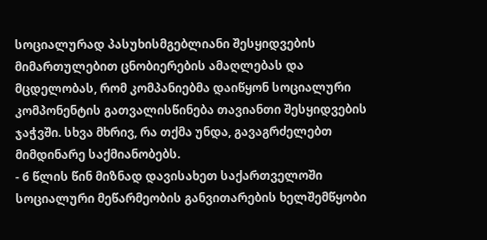სოციალურად პასუხისმგებლიანი შესყიდვების მიმართულებით ცნობიერების ამაღლებას და მცდელობას, რომ კომპანიებმა დაიწყონ სოციალური კომპონენტის გათვალისწინება თავიანთი შესყიდვების ჯაჭვში. სხვა მხრივ, რა თქმა უნდა, გავაგრძელებთ მიმდინარე საქმიანობებს.
- 6 წლის წინ მიზნად დავისახეთ საქართველოში სოციალური მეწარმეობის განვითარების ხელშემწყობი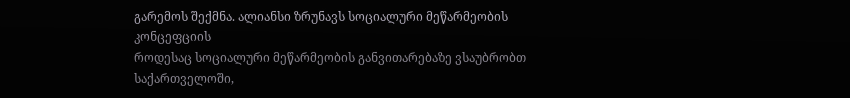გარემოს შექმნა. ალიანსი ზრუნავს სოციალური მეწარმეობის კონცეფციის
როდესაც სოციალური მეწარმეობის განვითარებაზე ვსაუბრობთ საქართველოში,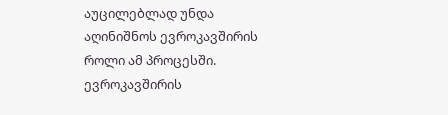აუცილებლად უნდა აღინიშნოს ევროკავშირის როლი ამ პროცესში. ევროკავშირის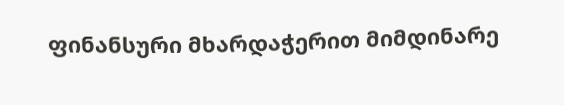ფინანსური მხარდაჭერით მიმდინარე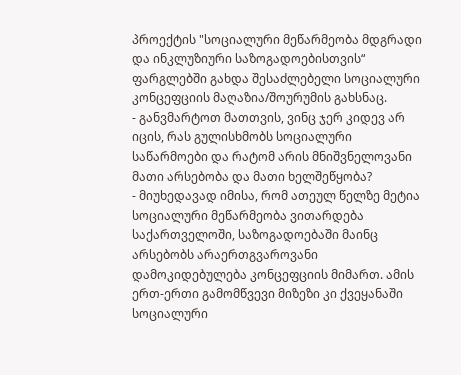პროექტის "სოციალური მეწარმეობა მდგრადი და ინკლუზიური საზოგადოებისთვის“ ფარგლებში გახდა შესაძლებელი სოციალური კონცეფციის მაღაზია/შოურუმის გახსნაც.
- განვმარტოთ მათთვის, ვინც ჯერ კიდევ არ იცის, რას გულისხმობს სოციალური საწარმოები და რატომ არის მნიშვნელოვანი მათი არსებობა და მათი ხელშეწყობა?
- მიუხედავად იმისა, რომ ათეულ წელზე მეტია სოციალური მეწარმეობა ვითარდება საქართველოში, საზოგადოებაში მაინც არსებობს არაერთგვაროვანი დამოკიდებულება კონცეფციის მიმართ. ამის ერთ-ერთი გამომწვევი მიზეზი კი ქვეყანაში სოციალური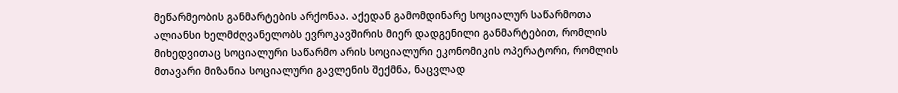მეწარმეობის განმარტების არქონაა. აქედან გამომდინარე სოციალურ საწარმოთა ალიანსი ხელმძღვანელობს ევროკავშირის მიერ დადგენილი განმარტებით, რომლის მიხედვითაც სოციალური საწარმო არის სოციალური ეკონომიკის ოპერატორი, რომლის მთავარი მიზანია სოციალური გავლენის შექმნა, ნაცვლად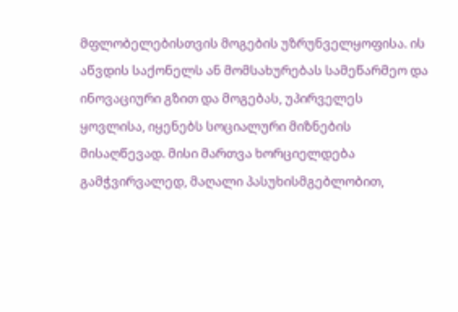მფლობელებისთვის მოგების უზრუნველყოფისა. ის აწვდის საქონელს ან მომსახურებას სამეწარმეო და ინოვაციური გზით და მოგებას, უპირველეს ყოვლისა, იყენებს სოციალური მიზნების მისაღწევად. მისი მართვა ხორციელდება გამჭვირვალედ, მაღალი პასუხისმგებლობით,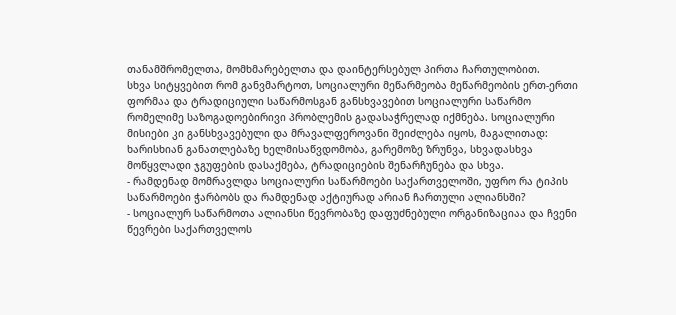თანამშრომელთა, მომხმარებელთა და დაინტერსებულ პირთა ჩართულობით.
სხვა სიტყვებით რომ განვმარტოთ, სოციალური მეწარმეობა მეწარმეობის ერთ-ერთი ფორმაა და ტრადიციული საწარმოსგან განსხვავებით სოციალური საწარმო რომელიმე საზოგადოებირივი პრობლემის გადასაჭრელად იქმნება. სოციალური მისიები კი განსხვავებული და მრავალფეროვანი შეიძლება იყოს, მაგალითად: ხარისხიან განათლებაზე ხელმისაწვდომობა, გარემოზე ზრუნვა, სხვადასხვა მოწყვლადი ჯგუფების დასაქმება, ტრადიციების შენარჩუნება და სხვა.
- რამდენად მომრავლდა სოციალური საწარმოები საქართველოში, უფრო რა ტიპის საწარმოები ჭარბობს და რამდენად აქტიურად არიან ჩართული ალიანსში?
- სოციალურ საწარმოთა ალიანსი წევრობაზე დაფუძნებული ორგანიზაციაა და ჩვენი წევრები საქართველოს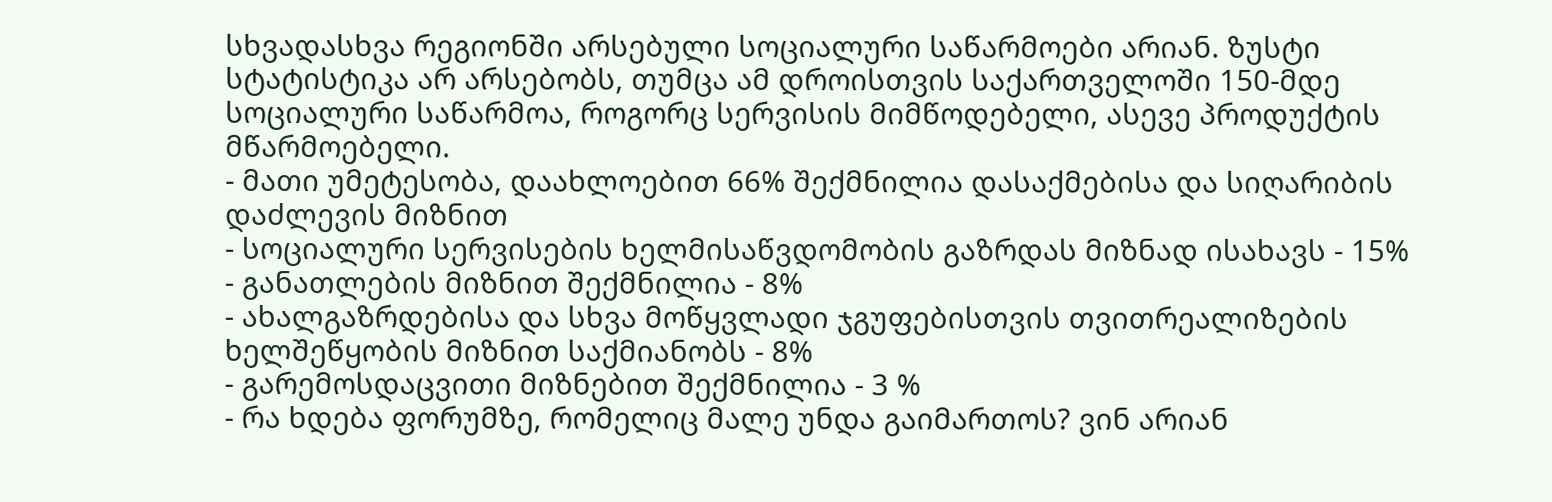სხვადასხვა რეგიონში არსებული სოციალური საწარმოები არიან. ზუსტი სტატისტიკა არ არსებობს, თუმცა ამ დროისთვის საქართველოში 150-მდე სოციალური საწარმოა, როგორც სერვისის მიმწოდებელი, ასევე პროდუქტის მწარმოებელი.
- მათი უმეტესობა, დაახლოებით 66% შექმნილია დასაქმებისა და სიღარიბის დაძლევის მიზნით
- სოციალური სერვისების ხელმისაწვდომობის გაზრდას მიზნად ისახავს - 15%
- განათლების მიზნით შექმნილია - 8%
- ახალგაზრდებისა და სხვა მოწყვლადი ჯგუფებისთვის თვითრეალიზების ხელშეწყობის მიზნით საქმიანობს - 8%
- გარემოსდაცვითი მიზნებით შექმნილია - 3 %
- რა ხდება ფორუმზე, რომელიც მალე უნდა გაიმართოს? ვინ არიან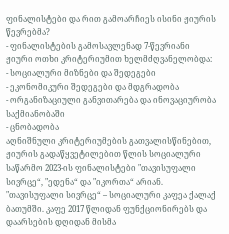ფინალისტები და რით გამოარჩიეს ისინი ჟიურის წევრებმა?
- ფინალისტების გამოსავლენად 7-წევრიანი ჟიური ოთხი კრიტერიუმით ხელმძღვანელობდა:
- სოციალური მიზნები და შედეგები
- ეკონომიკური შედეგები და მდგრადობა
- ორგანიზაციული განვითარება და ინოვაციურობა საქმიანობაში
- ცნობადობა
აღნიშნული კრიტერიუმების გათვალისწინებით, ჟიურის გადაწყვეტილებით წლის სოციალური საწარმო 2023-ის ფინალისტები "თავისუფალი სივრცე“, "ედენა“ და "იკორთა“ არიან.
"თავისუფალი სივრცე“ – სოციალური კაფეა ქალაქ ბათუმში. კაფე 2017 წლიდან ფუნქციონირებს და დაარსების დღიდან მისმა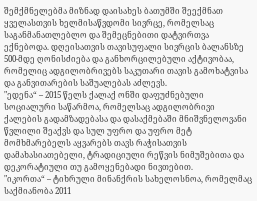შემქმნელებმა მიზნად დაისახეს ბათუმში შეექმნათ ყველასთვის ხელმისაწვდომი სივრცე, რომელსაც საგანმანათლებლო და შემეცნებითი დატვირთვა ექნებოდა. დღეისათვის თავისუფალი სივრცის ბალანსზე 500-მდე ღონისძიება და განხორცილებული აქტივობაა, რომელიც ადგილობრივებს საკუთარი თავის გამოხატვისა და განვითარების საშუალებას აძლევს.
"ედენა“ – 2015 წელს ქალაქ ონში დაფუძნებული სოციალური საწარმოა, რომელსაც ადგილობრივი ქალების გადამზადებასა და დასაქმებაში მნიშვნელოვანი წვლილი შეაქვს და სულ უფრო და უფრო მეტ მომხმარებელს აყვარებს თავს რაჭისათვის დამახასიათებელი, ტრადიციული რეწვის ნიმუშებითა და დეკორატიული თუ გამოყენებადი ნივთებით.
"იკორთა“ – ტიხრული მინანქრის სახელოსნოა, რომელმაც საქმიანობა 2011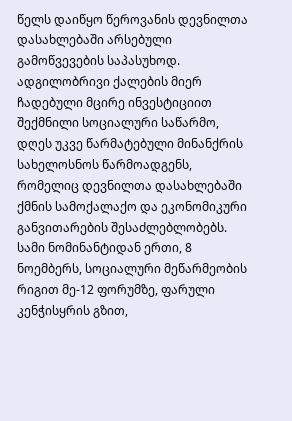წელს დაიწყო წეროვანის დევნილთა დასახლებაში არსებული გამოწვევების საპასუხოდ. ადგილობრივი ქალების მიერ ჩადებული მცირე ინვესტიციით შექმნილი სოციალური საწარმო, დღეს უკვე წარმატებული მინანქრის სახელოსნოს წარმოადგენს, რომელიც დევნილთა დასახლებაში ქმნის სამოქალაქო და ეკონომიკური განვითარების შესაძლებლობებს.
სამი ნომინანტიდან ერთი, 8 ნოემბერს, სოციალური მეწარმეობის რიგით მე-12 ფორუმზე, ფარული კენჭისყრის გზით,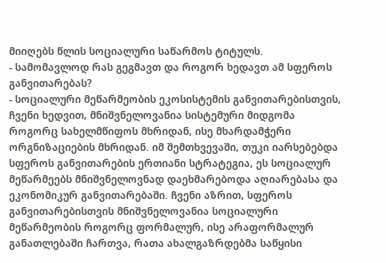მიიღებს წლის სოციალური საწარმოს ტიტულს.
- სამომავლოდ რას გეგმავთ და როგორ ხედავთ ამ სფეროს განვითარებას?
- სოციალური მეწარმეობის ეკოსისტემის განვითარებისთვის, ჩვენი ხედვით, მნიშვნელოვანია სისტემური მიდგომა როგორც სახელმწიფოს მხრიდან, ისე მხარდამჭერი ორგნიზაციების მხრიდან. იმ შემთხვევაში, თუკი იარსებებდა სფეროს განვითარების ერთიანი სტრატეგია, ეს სოციალურ მეწარმეებს მნიშვნელოვნად დაეხმარებოდა აღიარებასა და ეკონომიკურ განვითარებაში. ჩვენი აზრით, სფეროს განვითარებისთვის მნიშვნელოვანია სოციალური მეწარმეობის როგორც ფორმალურ, ისე არაფორმალურ განათლებაში ჩართვა, რათა ახალგაზრდებმა საწყისი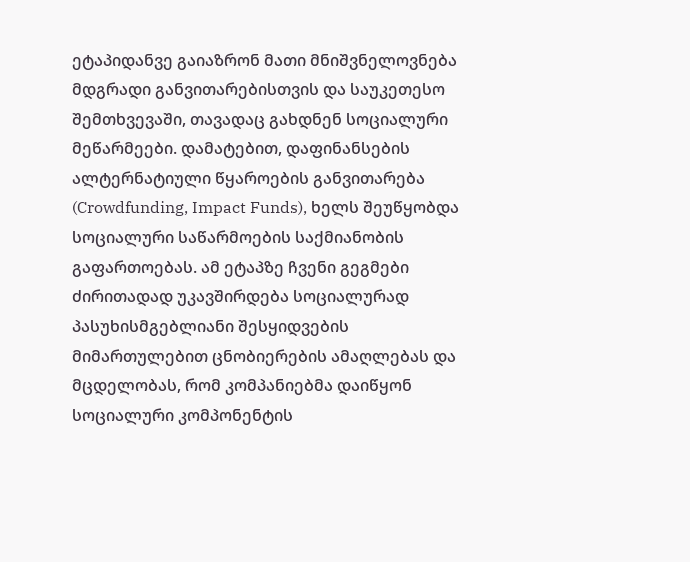ეტაპიდანვე გაიაზრონ მათი მნიშვნელოვნება მდგრადი განვითარებისთვის და საუკეთესო შემთხვევაში, თავადაც გახდნენ სოციალური მეწარმეები. დამატებით, დაფინანსების ალტერნატიული წყაროების განვითარება (Crowdfunding, Impact Funds), ხელს შეუწყობდა სოციალური საწარმოების საქმიანობის გაფართოებას. ამ ეტაპზე ჩვენი გეგმები ძირითადად უკავშირდება სოციალურად პასუხისმგებლიანი შესყიდვების მიმართულებით ცნობიერების ამაღლებას და მცდელობას, რომ კომპანიებმა დაიწყონ სოციალური კომპონენტის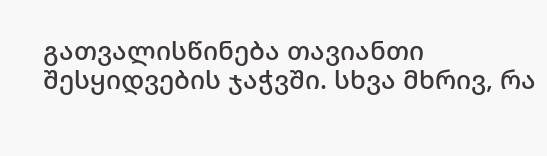გათვალისწინება თავიანთი შესყიდვების ჯაჭვში. სხვა მხრივ, რა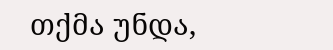თქმა უნდა,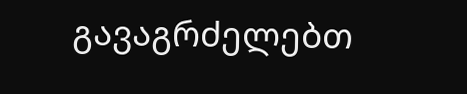გავაგრძელებთ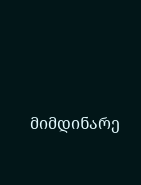მიმდინარე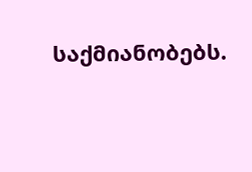საქმიანობებს.